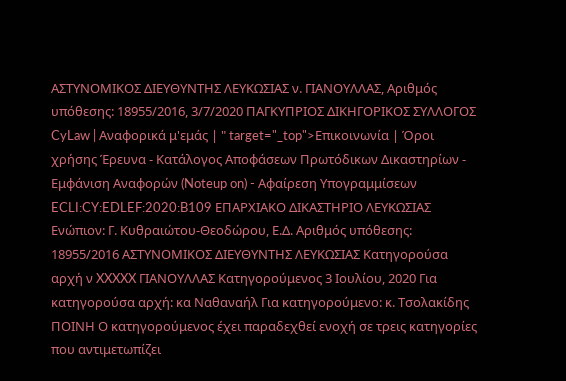ΑΣΤΥΝΟΜΙΚΟΣ ΔΙΕΥΘΥΝΤΗΣ ΛΕΥΚΩΣΙΑΣ ν. ΓΙΑΝΟΥΛΛΑΣ, Αριθμός υπόθεσης: 18955/2016, 3/7/2020 ΠΑΓΚΥΠΡΙΟΣ ΔΙΚΗΓΟΡΙΚΟΣ ΣΥΛΛΟΓΟΣ CyLaw | Αναφορικά μ'εμάς | " target="_top">Επικοινωνία | Όροι χρήσης Έρευνα - Κατάλογος Αποφάσεων Πρωτόδικων Δικαστηρίων - Εμφάνιση Αναφορών (Noteup on) - Αφαίρεση Υπογραμμίσεων ECLI:CY:EDLEF:2020:B109 ΕΠΑΡΧΙΑΚΟ ΔΙΚΑΣΤΗΡΙΟ ΛΕΥΚΩΣΙΑΣ Ενώπιον: Γ. Κυθραιώτου-Θεοδώρου, Ε.Δ. Αριθμός υπόθεσης: 18955/2016 ΑΣΤΥΝΟΜΙΚΟΣ ΔΙΕΥΘΥΝΤΗΣ ΛΕΥΚΩΣΙΑΣ Κατηγορούσα αρχή ν XXXXX ΓΙΑΝΟΥΛΛΑΣ Κατηγορούμενος 3 Ιουλίου, 2020 Για κατηγορούσα αρχή: κα Ναθαναήλ Για κατηγορούμενο: κ. Τσολακίδης ΠΟΙΝΗ Ο κατηγορούμενος έχει παραδεχθεί ενοχή σε τρεις κατηγορίες που αντιμετωπίζει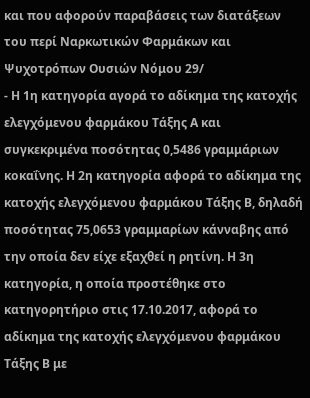και που αφορούν παραβάσεις των διατάξεων του περί Ναρκωτικών Φαρμάκων και Ψυχοτρόπων Ουσιών Νόμου 29/
- Η 1η κατηγορία αγορά το αδίκημα της κατοχής ελεγχόμενου φαρμάκου Τάξης Α και συγκεκριμένα ποσότητας 0,5486 γραμμάριων κοκαΐνης. Η 2η κατηγορία αφορά το αδίκημα της κατοχής ελεγχόμενου φαρμάκου Τάξης Β, δηλαδή ποσότητας 75,0653 γραμμαρίων κάνναβης από την οποία δεν είχε εξαχθεί η ρητίνη. Η 3η κατηγορία, η οποία προστέθηκε στο κατηγορητήριο στις 17.10.2017, αφορά το αδίκημα της κατοχής ελεγχόμενου φαρμάκου Τάξης Β με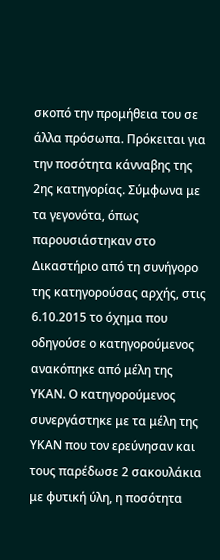σκοπό την προμήθεια του σε άλλα πρόσωπα. Πρόκειται για την ποσότητα κάνναβης της 2ης κατηγορίας. Σύμφωνα με τα γεγονότα, όπως παρουσιάστηκαν στο Δικαστήριο από τη συνήγορο της κατηγορούσας αρχής, στις 6.10.2015 το όχημα που οδηγούσε ο κατηγορούμενος ανακόπηκε από μέλη της ΥΚΑΝ. Ο κατηγορούμενος συνεργάστηκε με τα μέλη της ΥΚΑΝ που τον ερεύνησαν και τους παρέδωσε 2 σακουλάκια με φυτική ύλη, η ποσότητα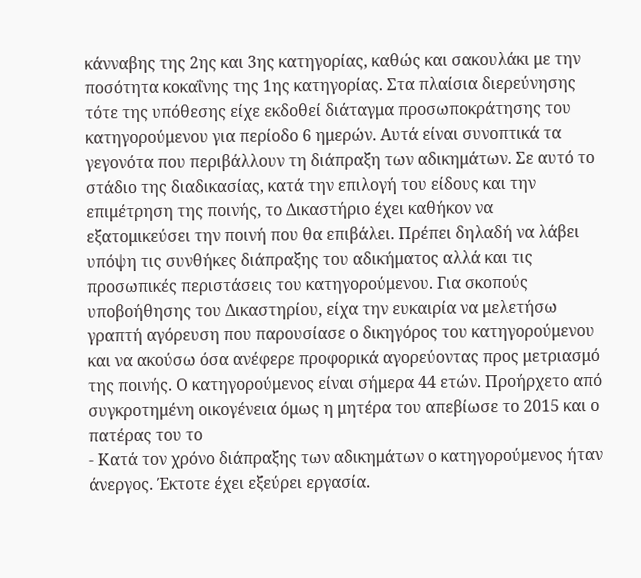κάνναβης της 2ης και 3ης κατηγορίας, καθώς και σακουλάκι με την ποσότητα κοκαΐνης της 1ης κατηγορίας. Στα πλαίσια διερεύνησης τότε της υπόθεσης είχε εκδοθεί διάταγμα προσωποκράτησης του κατηγορούμενου για περίοδο 6 ημερών. Αυτά είναι συνοπτικά τα γεγονότα που περιβάλλουν τη διάπραξη των αδικημάτων. Σε αυτό το στάδιο της διαδικασίας, κατά την επιλογή του είδους και την επιμέτρηση της ποινής, το Δικαστήριο έχει καθήκον να εξατομικεύσει την ποινή που θα επιβάλει. Πρέπει δηλαδή να λάβει υπόψη τις συνθήκες διάπραξης του αδικήματος αλλά και τις προσωπικές περιστάσεις του κατηγορούμενου. Για σκοπούς υποβοήθησης του Δικαστηρίου, είχα την ευκαιρία να μελετήσω γραπτή αγόρευση που παρουσίασε ο δικηγόρος του κατηγορούμενου και να ακούσω όσα ανέφερε προφορικά αγορεύοντας προς μετριασμό της ποινής. Ο κατηγορούμενος είναι σήμερα 44 ετών. Προήρχετο από συγκροτημένη οικογένεια όμως η μητέρα του απεβίωσε το 2015 και ο πατέρας του το
- Κατά τον χρόνο διάπραξης των αδικημάτων ο κατηγορούμενος ήταν άνεργος. Έκτοτε έχει εξεύρει εργασία.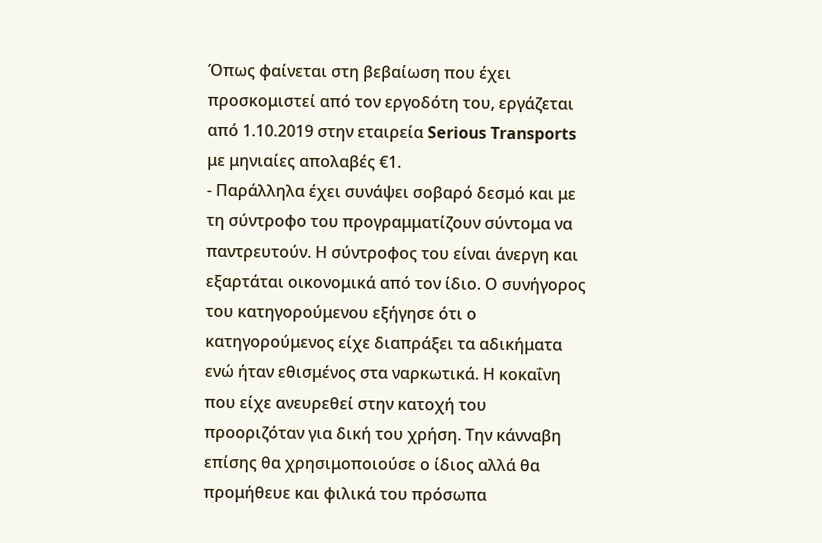Όπως φαίνεται στη βεβαίωση που έχει προσκομιστεί από τον εργοδότη του, εργάζεται από 1.10.2019 στην εταιρεία Serious Transports με μηνιαίες απολαβές €1.
- Παράλληλα έχει συνάψει σοβαρό δεσμό και με τη σύντροφο του προγραμματίζουν σύντομα να παντρευτούν. Η σύντροφος του είναι άνεργη και εξαρτάται οικονομικά από τον ίδιο. Ο συνήγορος του κατηγορούμενου εξήγησε ότι ο κατηγορούμενος είχε διαπράξει τα αδικήματα ενώ ήταν εθισμένος στα ναρκωτικά. Η κοκαΐνη που είχε ανευρεθεί στην κατοχή του προοριζόταν για δική του χρήση. Την κάνναβη επίσης θα χρησιμοποιούσε ο ίδιος αλλά θα προμήθευε και φιλικά του πρόσωπα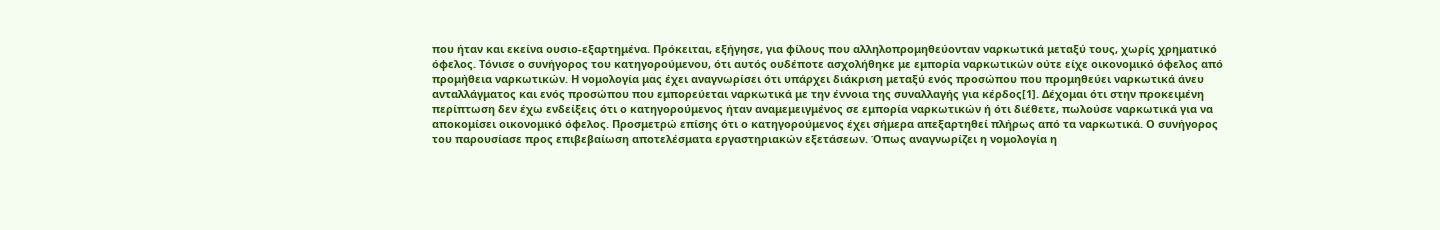που ήταν και εκείνα ουσιο-εξαρτημένα. Πρόκειται, εξήγησε, για φίλους που αλληλοπρομηθεύονταν ναρκωτικά μεταξύ τους, χωρίς χρηματικό όφελος. Τόνισε ο συνήγορος του κατηγορούμενου, ότι αυτός ουδέποτε ασχολήθηκε με εμπορία ναρκωτικών ούτε είχε οικονομικό όφελος από προμήθεια ναρκωτικών. Η νομολογία μας έχει αναγνωρίσει ότι υπάρχει διάκριση μεταξύ ενός προσώπου που προμηθεύει ναρκωτικά άνευ ανταλλάγματος και ενός προσώπου που εμπορεύεται ναρκωτικά με την έννοια της συναλλαγής για κέρδος[1]. Δέχομαι ότι στην προκειμένη περίπτωση δεν έχω ενδείξεις ότι ο κατηγορούμενος ήταν αναμεμειγμένος σε εμπορία ναρκωτικών ή ότι διέθετε, πωλούσε ναρκωτικά για να αποκομίσει οικονομικό όφελος. Προσμετρώ επίσης ότι ο κατηγορούμενος έχει σήμερα απεξαρτηθεί πλήρως από τα ναρκωτικά. Ο συνήγορος του παρουσίασε προς επιβεβαίωση αποτελέσματα εργαστηριακών εξετάσεων. Όπως αναγνωρίζει η νομολογία η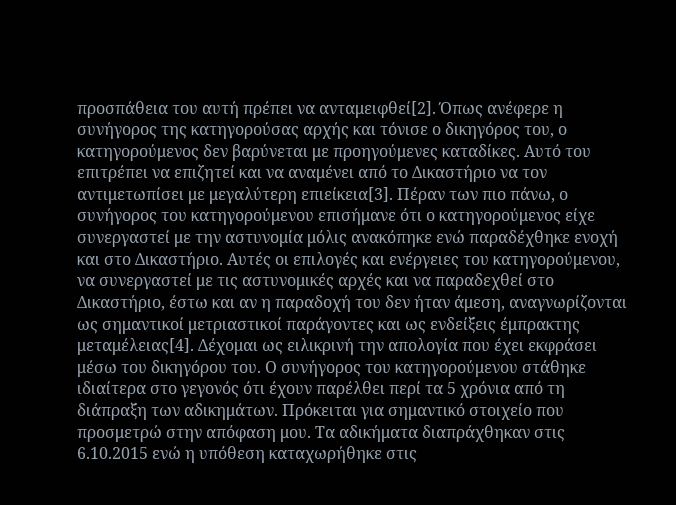προσπάθεια του αυτή πρέπει να ανταμειφθεί[2]. Όπως ανέφερε η συνήγορος της κατηγορούσας αρχής και τόνισε ο δικηγόρος του, ο κατηγορούμενος δεν βαρύνεται με προηγούμενες καταδίκες. Αυτό του επιτρέπει να επιζητεί και να αναμένει από το Δικαστήριο να τον αντιμετωπίσει με μεγαλύτερη επιείκεια[3]. Πέραν των πιο πάνω, ο συνήγορος του κατηγορούμενου επισήμανε ότι ο κατηγορούμενος είχε συνεργαστεί με την αστυνομία μόλις ανακόπηκε ενώ παραδέχθηκε ενοχή και στο Δικαστήριο. Αυτές οι επιλογές και ενέργειες του κατηγορούμενου, να συνεργαστεί με τις αστυνομικές αρχές και να παραδεχθεί στο Δικαστήριο, έστω και αν η παραδοχή του δεν ήταν άμεση, αναγνωρίζονται ως σημαντικοί μετριαστικοί παράγοντες και ως ενδείξεις έμπρακτης μεταμέλειας[4]. Δέχομαι ως ειλικρινή την απολογία που έχει εκφράσει μέσω του δικηγόρου του. Ο συνήγορος του κατηγορούμενου στάθηκε ιδιαίτερα στο γεγονός ότι έχουν παρέλθει περί τα 5 χρόνια από τη διάπραξη των αδικημάτων. Πρόκειται για σημαντικό στοιχείο που προσμετρώ στην απόφαση μου. Τα αδικήματα διαπράχθηκαν στις 6.10.2015 ενώ η υπόθεση καταχωρήθηκε στις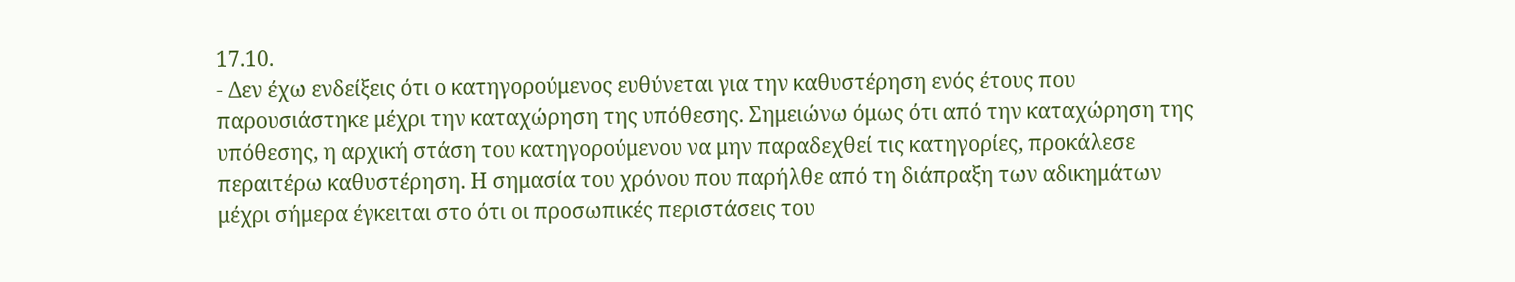17.10.
- Δεν έχω ενδείξεις ότι ο κατηγορούμενος ευθύνεται για την καθυστέρηση ενός έτους που παρουσιάστηκε μέχρι την καταχώρηση της υπόθεσης. Σημειώνω όμως ότι από την καταχώρηση της υπόθεσης, η αρχική στάση του κατηγορούμενου να μην παραδεχθεί τις κατηγορίες, προκάλεσε περαιτέρω καθυστέρηση. Η σημασία του χρόνου που παρήλθε από τη διάπραξη των αδικημάτων μέχρι σήμερα έγκειται στο ότι οι προσωπικές περιστάσεις του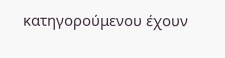κατηγορούμενου έχουν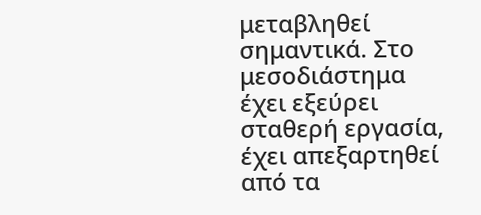μεταβληθεί σημαντικά. Στο μεσοδιάστημα έχει εξεύρει σταθερή εργασία, έχει απεξαρτηθεί από τα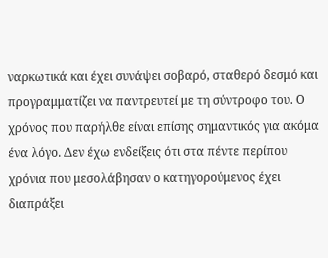ναρκωτικά και έχει συνάψει σοβαρό, σταθερό δεσμό και προγραμματίζει να παντρευτεί με τη σύντροφο του. Ο χρόνος που παρήλθε είναι επίσης σημαντικός για ακόμα ένα λόγο. Δεν έχω ενδείξεις ότι στα πέντε περίπου χρόνια που μεσολάβησαν ο κατηγορούμενος έχει διαπράξει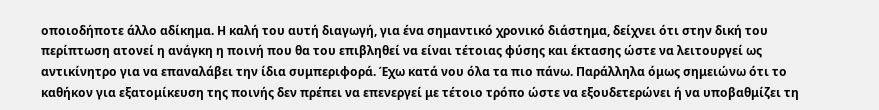οποιοδήποτε άλλο αδίκημα. Η καλή του αυτή διαγωγή, για ένα σημαντικό χρονικό διάστημα, δείχνει ότι στην δική του περίπτωση ατονεί η ανάγκη η ποινή που θα του επιβληθεί να είναι τέτοιας φύσης και έκτασης ώστε να λειτουργεί ως αντικίνητρο για να επαναλάβει την ίδια συμπεριφορά. Έχω κατά νου όλα τα πιο πάνω. Παράλληλα όμως σημειώνω ότι το καθήκον για εξατομίκευση της ποινής δεν πρέπει να επενεργεί με τέτοιο τρόπο ώστε να εξουδετερώνει ή να υποβαθμίζει τη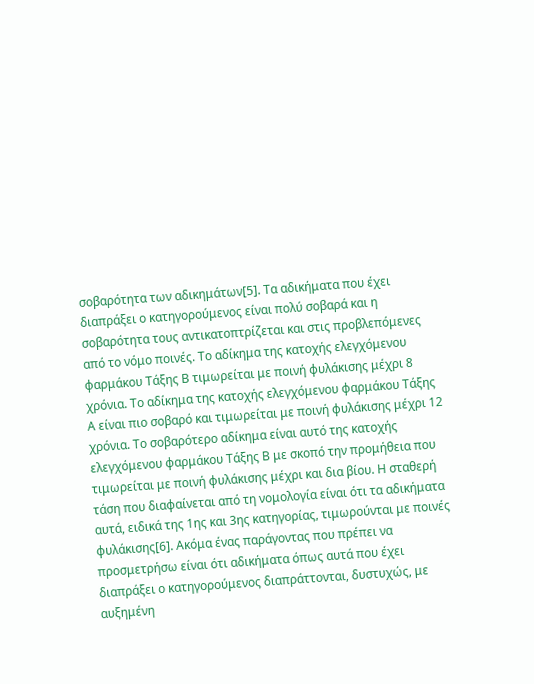σοβαρότητα των αδικημάτων[5]. Τα αδικήματα που έχει διαπράξει ο κατηγορούμενος είναι πολύ σοβαρά και η σοβαρότητα τους αντικατοπτρίζεται και στις προβλεπόμενες από το νόμο ποινές. Το αδίκημα της κατοχής ελεγχόμενου φαρμάκου Τάξης Β τιμωρείται με ποινή φυλάκισης μέχρι 8 χρόνια. Το αδίκημα της κατοχής ελεγχόμενου φαρμάκου Τάξης Α είναι πιο σοβαρό και τιμωρείται με ποινή φυλάκισης μέχρι 12 χρόνια. Το σοβαρότερο αδίκημα είναι αυτό της κατοχής ελεγχόμενου φαρμάκου Τάξης Β με σκοπό την προμήθεια που τιμωρείται με ποινή φυλάκισης μέχρι και δια βίου. Η σταθερή τάση που διαφαίνεται από τη νομολογία είναι ότι τα αδικήματα αυτά, ειδικά της 1ης και 3ης κατηγορίας, τιμωρούνται με ποινές φυλάκισης[6]. Ακόμα ένας παράγοντας που πρέπει να προσμετρήσω είναι ότι αδικήματα όπως αυτά που έχει διαπράξει ο κατηγορούμενος διαπράττονται, δυστυχώς, με αυξημένη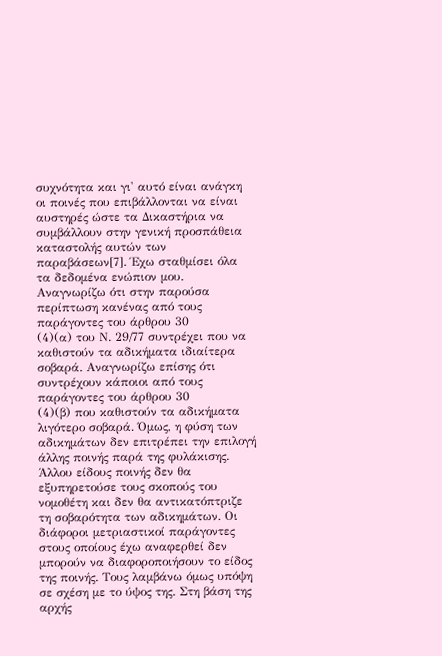συχνότητα και γι' αυτό είναι ανάγκη οι ποινές που επιβάλλονται να είναι αυστηρές ώστε τα Δικαστήρια να συμβάλλουν στην γενική προσπάθεια καταστολής αυτών των παραβάσεων[7]. Έχω σταθμίσει όλα τα δεδομένα ενώπιον μου. Αναγνωρίζω ότι στην παρούσα περίπτωση κανένας από τους παράγοντες του άρθρου 30
(4)(α) του Ν. 29/77 συντρέχει που να καθιστούν τα αδικήματα ιδιαίτερα σοβαρά. Αναγνωρίζω επίσης ότι συντρέχουν κάποιοι από τους παράγοντες του άρθρου 30
(4)(β) που καθιστούν τα αδικήματα λιγότερο σοβαρά. Όμως, η φύση των αδικημάτων δεν επιτρέπει την επιλογή άλλης ποινής παρά της φυλάκισης. Άλλου είδους ποινής δεν θα εξυπηρετούσε τους σκοπούς του νομοθέτη και δεν θα αντικατόπτριζε τη σοβαρότητα των αδικημάτων. Οι διάφοροι μετριαστικοί παράγοντες στους οποίους έχω αναφερθεί δεν μπορούν να διαφοροποιήσουν το είδος της ποινής. Τους λαμβάνω όμως υπόψη σε σχέση με το ύψος της. Στη βάση της αρχής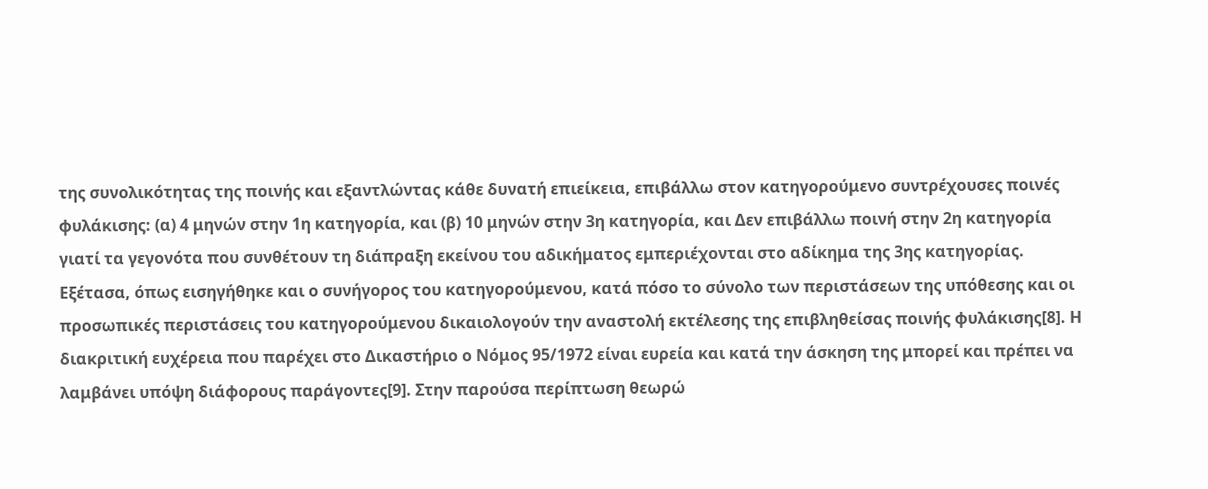της συνολικότητας της ποινής και εξαντλώντας κάθε δυνατή επιείκεια, επιβάλλω στον κατηγορούμενο συντρέχουσες ποινές φυλάκισης: (α) 4 μηνών στην 1η κατηγορία, και (β) 10 μηνών στην 3η κατηγορία, και Δεν επιβάλλω ποινή στην 2η κατηγορία γιατί τα γεγονότα που συνθέτουν τη διάπραξη εκείνου του αδικήματος εμπεριέχονται στο αδίκημα της 3ης κατηγορίας. Εξέτασα, όπως εισηγήθηκε και ο συνήγορος του κατηγορούμενου, κατά πόσο το σύνολο των περιστάσεων της υπόθεσης και οι προσωπικές περιστάσεις του κατηγορούμενου δικαιολογούν την αναστολή εκτέλεσης της επιβληθείσας ποινής φυλάκισης[8]. Η διακριτική ευχέρεια που παρέχει στο Δικαστήριο ο Νόμος 95/1972 είναι ευρεία και κατά την άσκηση της μπορεί και πρέπει να λαμβάνει υπόψη διάφορους παράγοντες[9]. Στην παρούσα περίπτωση θεωρώ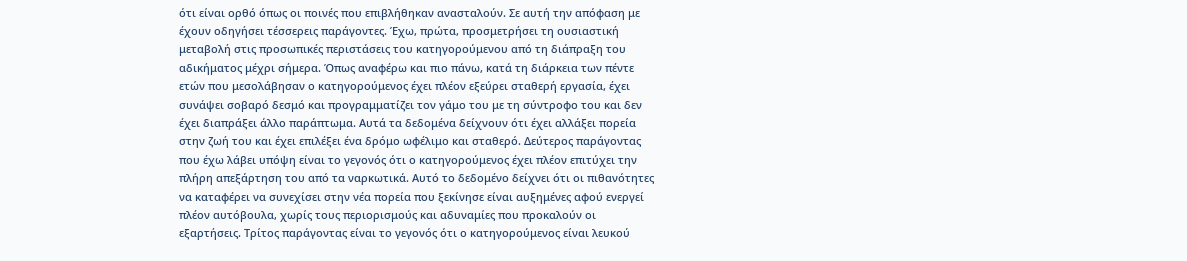ότι είναι ορθό όπως οι ποινές που επιβλήθηκαν ανασταλούν. Σε αυτή την απόφαση με έχουν οδηγήσει τέσσερεις παράγοντες. Έχω, πρώτα, προσμετρήσει τη ουσιαστική μεταβολή στις προσωπικές περιστάσεις του κατηγορούμενου από τη διάπραξη του αδικήματος μέχρι σήμερα. Όπως αναφέρω και πιο πάνω, κατά τη διάρκεια των πέντε ετών που μεσολάβησαν ο κατηγορούμενος έχει πλέον εξεύρει σταθερή εργασία, έχει συνάψει σοβαρό δεσμό και προγραμματίζει τον γάμο του με τη σύντροφο του και δεν έχει διαπράξει άλλο παράπτωμα. Αυτά τα δεδομένα δείχνουν ότι έχει αλλάξει πορεία στην ζωή του και έχει επιλέξει ένα δρόμο ωφέλιμο και σταθερό. Δεύτερος παράγοντας που έχω λάβει υπόψη είναι το γεγονός ότι ο κατηγορούμενος έχει πλέον επιτύχει την πλήρη απεξάρτηση του από τα ναρκωτικά. Αυτό το δεδομένο δείχνει ότι οι πιθανότητες να καταφέρει να συνεχίσει στην νέα πορεία που ξεκίνησε είναι αυξημένες αφού ενεργεί πλέον αυτόβουλα, χωρίς τους περιορισμούς και αδυναμίες που προκαλούν οι εξαρτήσεις. Τρίτος παράγοντας είναι το γεγονός ότι ο κατηγορούμενος είναι λευκού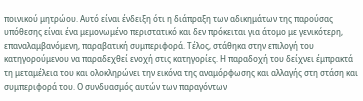ποινικού μητρώου. Αυτό είναι ένδειξη ότι η διάπραξη των αδικημάτων της παρούσας υπόθεσης είναι ένα μεμονωμένο περιστατικό και δεν πρόκειται για άτομο με γενικότερη, επαναλαμβανόμενη, παραβατική συμπεριφορά. Τέλος, στάθηκα στην επιλογή του κατηγορούμενου να παραδεχθεί ενοχή στις κατηγορίες. Η παραδοχή του δείχνει έμπρακτά τη μεταμέλεια του και ολοκληρώνει την εικόνα της αναμόρφωσης και αλλαγής στη στάση και συμπεριφορά του. Ο συνδυασμός αυτών των παραγόντων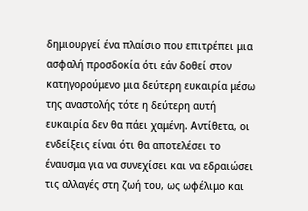δημιουργεί ένα πλαίσιο που επιτρέπει μια ασφαλή προσδοκία ότι εάν δοθεί στον κατηγορούμενο μια δεύτερη ευκαιρία μέσω της αναστολής τότε η δεύτερη αυτή ευκαιρία δεν θα πάει χαμένη. Αντίθετα, οι ενδείξεις είναι ότι θα αποτελέσει το έναυσμα για να συνεχίσει και να εδραιώσει τις αλλαγές στη ζωή του, ως ωφέλιμο και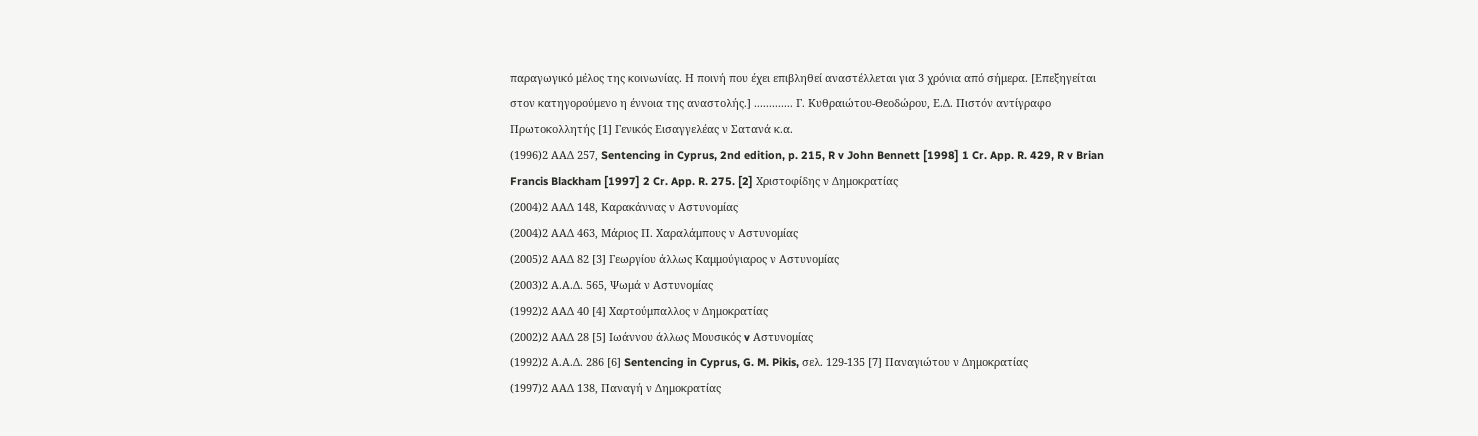παραγωγικό μέλος της κοινωνίας. Η ποινή που έχει επιβληθεί αναστέλλεται για 3 χρόνια από σήμερα. [Επεξηγείται στον κατηγορούμενο η έννοια της αναστολής.] ............. Γ. Κυθραιώτου-Θεοδώρου, Ε.Δ. Πιστόν αντίγραφο Πρωτοκολλητής [1] Γενικός Εισαγγελέας ν Σατανά κ.α.
(1996)2 ΑΑΔ 257, Sentencing in Cyprus, 2nd edition, p. 215, R v John Bennett [1998] 1 Cr. App. R. 429, R v Brian Francis Blackham [1997] 2 Cr. App. R. 275. [2] Χριστοφίδης ν Δημοκρατίας
(2004)2 ΑΑΔ 148, Καρακάννας ν Αστυνομίας
(2004)2 ΑΑΔ 463, Μάριος Π. Χαραλάμπους ν Αστυνομίας
(2005)2 ΑΑΔ 82 [3] Γεωργίου άλλως Καμμούγιαρος ν Αστυνομίας
(2003)2 Α.Α.Δ. 565, Ψωμά ν Αστυνομίας
(1992)2 ΑΑΔ 40 [4] Χαρτούμπαλλος ν Δημοκρατίας
(2002)2 ΑΑΔ 28 [5] Ιωάννου άλλως Μουσικός v Αστυνομίας
(1992)2 Α.Α.Δ. 286 [6] Sentencing in Cyprus, G. M. Pikis, σελ. 129-135 [7] Παναγιώτου ν Δημοκρατίας
(1997)2 ΑΑΔ 138, Παναγή ν Δημοκρατίας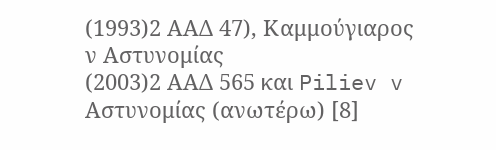(1993)2 ΑΑΔ 47), Καμμούγιαρος ν Αστυνομίας
(2003)2 ΑΑΔ 565 και Piliev v Αστυνομίας (ανωτέρω) [8]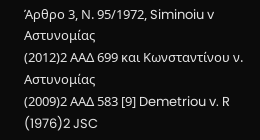Άρθρο 3, Ν. 95/1972, Siminoiu v Αστυνομίας
(2012)2 ΑΑΔ 699 και Κωνσταντίνου ν. Αστυνομίας
(2009)2 ΑΑΔ 583 [9] Demetriou v. R
(1976)2 JSC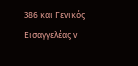386 και Γενικός Εισαγγελέας v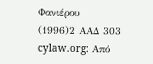Φανιέρου
(1996)2 ΑΑΔ 303 cylaw.org: Από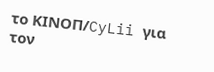το ΚΙΝOΠ/CyLii για τον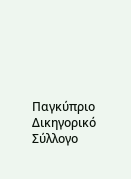Παγκύπριο Δικηγορικό Σύλλογο